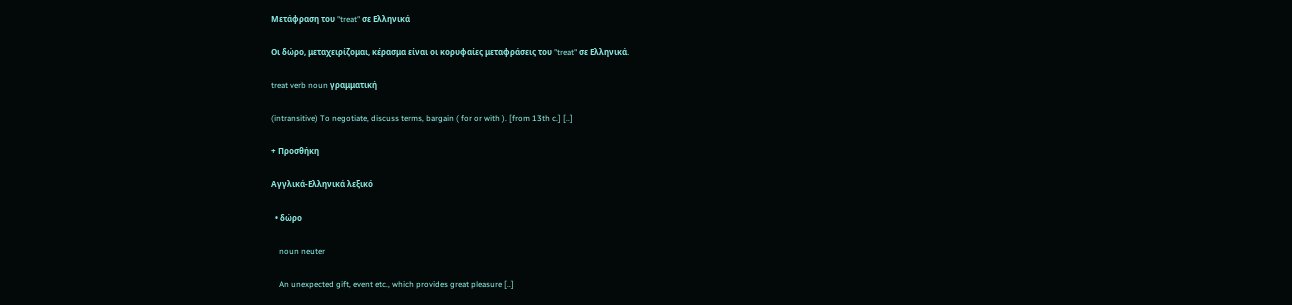Μετάφραση του "treat" σε Ελληνικά

Οι δώρο, μεταχειρίζομαι, κέρασμα είναι οι κορυφαίες μεταφράσεις του "treat" σε Ελληνικά.

treat verb noun γραμματική

(intransitive) To negotiate, discuss terms, bargain ( for or with ). [from 13th c.] [..]

+ Προσθήκη

Αγγλικά-Ελληνικά λεξικό

  • δώρο

    noun neuter

    An unexpected gift, event etc., which provides great pleasure [..]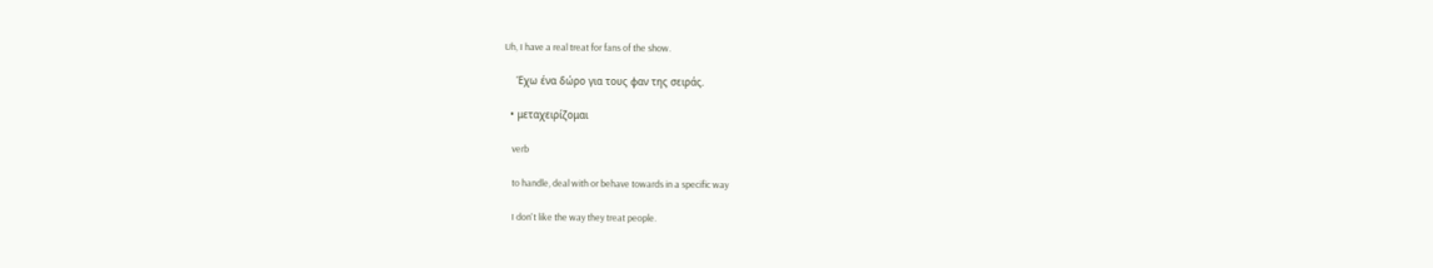Uh, I have a real treat for fans of the show.

    Έχω ένα δώρο για τους φαν της σειράς.

  • μεταχειρίζομαι

    verb

    to handle, deal with or behave towards in a specific way

    I don't like the way they treat people.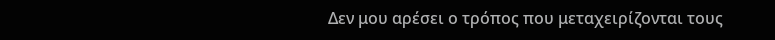Δεν μου αρέσει ο τρόπος που μεταχειρίζονται τους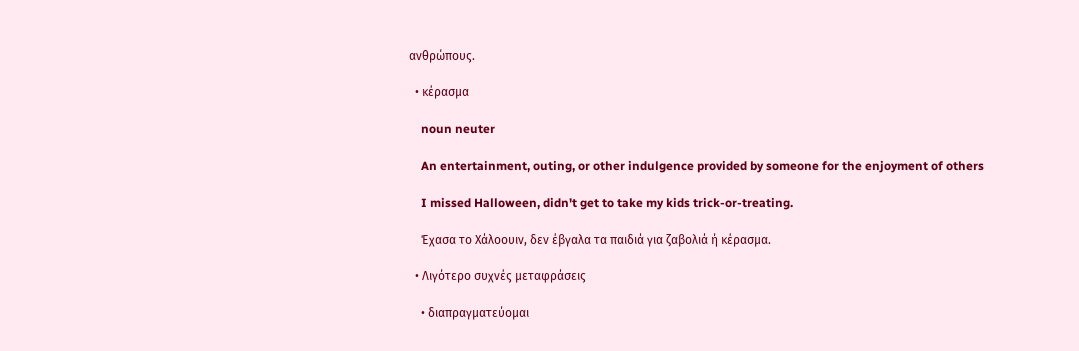ανθρώπους.

  • κέρασμα

    noun neuter

    An entertainment, outing, or other indulgence provided by someone for the enjoyment of others

    I missed Halloween, didn't get to take my kids trick-or-treating.

    Έχασα το Χάλοουιν, δεν έβγαλα τα παιδιά για ζαβολιά ή κέρασμα.

  • Λιγότερο συχνές μεταφράσεις

    • διαπραγματεύομαι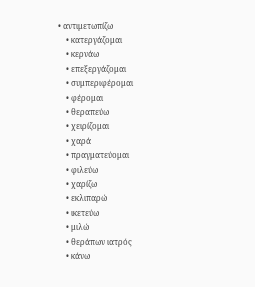• αντιμετωπίζω
    • κατεργάζομαι
    • κερνάω
    • επεξεργάζομαι
    • συμπεριφέρομαι
    • φέρομαι
    • θεραπεύω
    • χειρίζομαι
    • χαρά
    • πραγματεύομαι
    • φιλεύω
    • χαρίζω
    • εκλιπαρώ
    • ικετεύω
    • μιλώ
    • θεράπων ιατρός
    • κάνω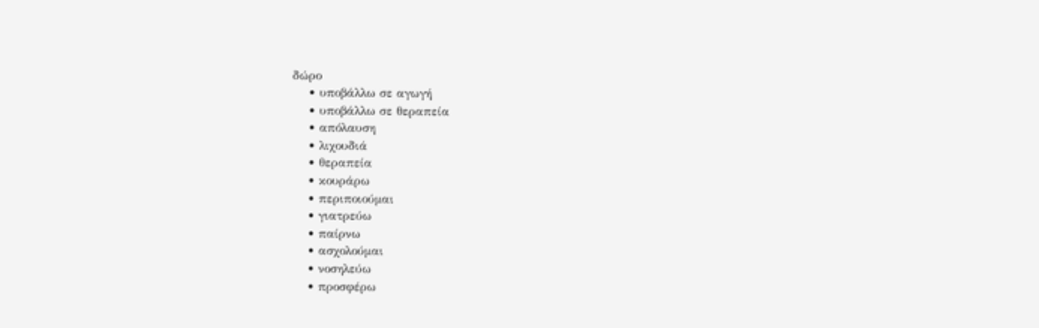δώρο
    • υποβάλλω σε αγωγή
    • υποβάλλω σε θεραπεία
    • απόλαυση
    • λιχουδιά
    • θεραπεία
    • κουράρω
    • περιποιούμαι
    • γιατρεύω
    • παίρνω
    • ασχολούμαι
    • νοσηλεύω
    • προσφέρω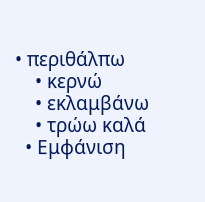• περιθάλπω
    • κερνώ
    • εκλαμβάνω
    • τρώω καλά
  • Εμφάνιση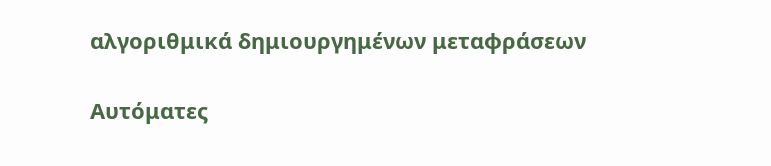αλγοριθμικά δημιουργημένων μεταφράσεων

Αυτόματες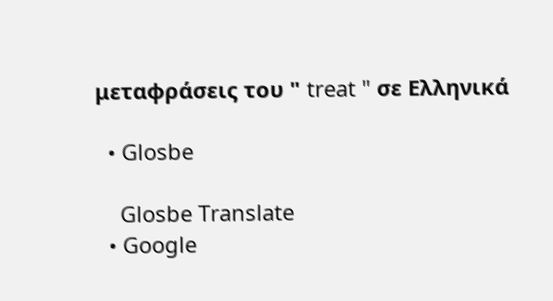μεταφράσεις του " treat " σε Ελληνικά

  • Glosbe

    Glosbe Translate
  • Google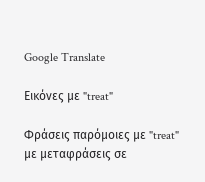Google Translate

Εικόνες με "treat"

Φράσεις παρόμοιες με "treat" με μεταφράσεις σε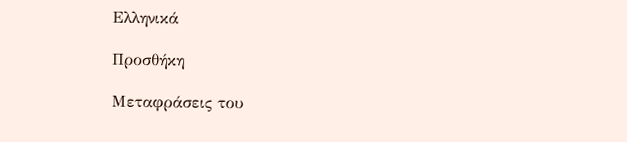Ελληνικά

Προσθήκη

Μεταφράσεις του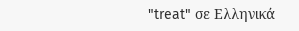"treat" σε Ελληνικά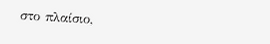στο πλαίσιο,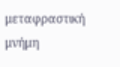μεταφραστική μνήμη